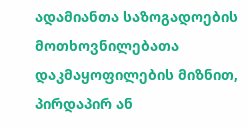ადამიანთა საზოგადოების მოთხოვნილებათა დაკმაყოფილების მიზნით, პირდაპირ ან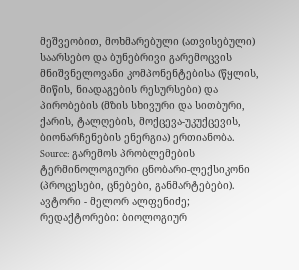მეშვეობით, მოხმარებული (ათვისებული) საარსებო და ბუნებრივი გარემოცვის მნიშვნელოვანი კომპონენტებისა (წყლის, მიწის, ნიადაგების რესურსები) და პირობების (მზის სხივური და სითბური, ქარის, ტალღების, მოქცევა-უკუქცევის, ბიონარჩენების ენერგია) ერთიანობა.
Source: გარემოს პრობლემების ტერმინოლოგიური ცნობარი-ლექსიკონი (პროცესები, ცნებები, განმარტებები). ავტორი - მელორ ალფენიძე; რედაქტორები: ბიოლოგიურ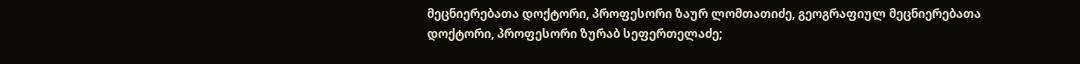მეცნიერებათა დოქტორი, პროფესორი ზაურ ლომთათიძე, გეოგრაფიულ მეცნიერებათა დოქტორი, პროფესორი ზურაბ სეფერთელაძე;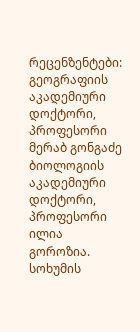რეცენზენტები: გეოგრაფიის აკადემიური დოქტორი, პროფესორი მერაბ გონგაძე ბიოლოგიის აკადემიური დოქტორი, პროფესორი ილია გოროზია. სოხუმის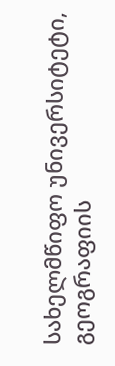სახელმწიფო უნივერსიტეტი, გეოგრაფიის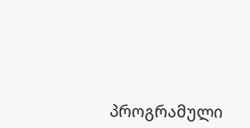პროგრამული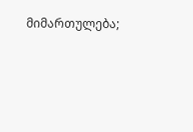მიმართულება;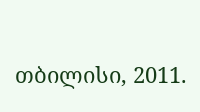თბილისი, 2011.